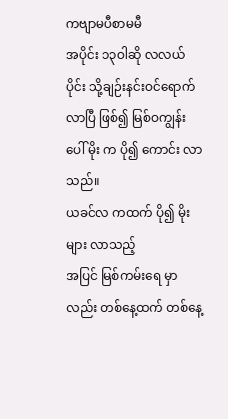ကဗျာမပီစာမမီ
အပိုင်း ၁၃ဝါဆို လလယ်ပိုင်း သို့ချဉ်းနင်းဝင်ရောက်လာပြီ ဖြစ်၍ မြစ်ဝကျွန်းပေါ် မိုး က ပို၍ ကောင်း လာသည်။
ယခင်လ ကထက် ပို၍ မိုးများ လာသည့်
အပြင် မြစ်ကမ်းရေ မှာ လည်း တစ်နေ့ထက် တစ်နေ့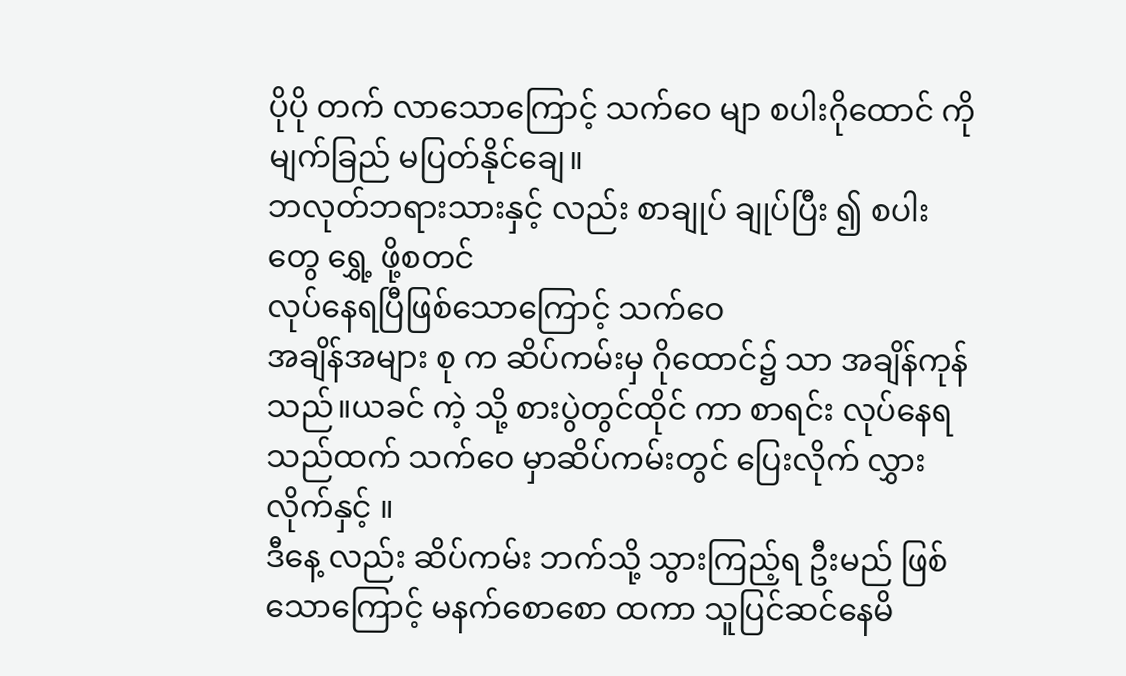ပိုပို တက် လာသောကြောင့် သက်ဝေ မျာ စပါးဂိုထောင် ကို
မျက်ခြည် မပြတ်နိုင်ချေ။
ဘလုတ်ဘရားသားနှင့် လည်း စာချုပ် ချုပ်ပြီး ၍ စပါးတွေ ရွှေ့ ဖို့စတင်
လုပ်နေရပြီဖြစ်သောကြောင့် သက်ဝေ
အချိန်အများ စု က ဆိပ်ကမ်းမှ ဂိုထောင်၌ သာ အချိန်ကုန်သည်။ယခင် ကဲ့ သို့ စားပွဲတွင်ထိုင် ကာ စာရင်း လုပ်နေရသည်ထက် သက်ဝေ မှာဆိပ်ကမ်းတွင် ပြေးလိုက် လွှား လိုက်နှင့် ။
ဒီနေ့ လည်း ဆိပ်ကမ်း ဘက်သို့ သွားကြည့်ရ ဦးမည် ဖြစ်သောကြောင့် မနက်စောစော ထကာ သူပြင်ဆင်နေမိ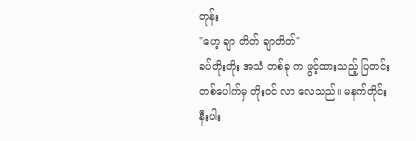တုန်း
"ဟေ့ ချာ တိတ် ချာတိတ်"
ခပ်တိုးတိုး အသံ တစ်ခု က ဖွင့်ထားသည့် ပြတင်း တစ်ပေါက်မှ တိုးဝင် လာ လေသည်။ မနက်တိုင်း နီးပါး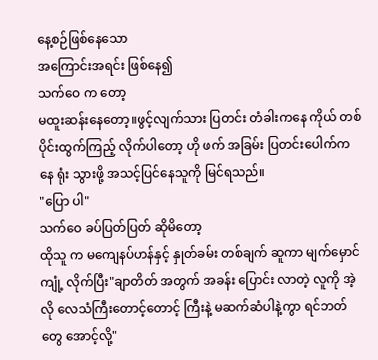နေ့စဉ်ဖြစ်နေသော
အကြောင်းအရင်း ဖြစ်နေ၍
သက်ဝေ က တော့
မထူးဆန်းနေတော့။ဖွင့်လျက်သား ပြတင်း တံခါးကနေ ကိုယ် တစ်ပိုင်းထွက်ကြည့် လိုက်ပါတော့ ဟို ဖက် အခြမ်း ပြတင်းပေါက်က နေ ရုံး သွားဖို့ အသင့်ပြင်နေသူကို မြင်ရသည်။
"ပြော ပါ"
သက်ဝေ ခပ်ပြတ်ပြတ် ဆိုမိတော့
ထိုသူ က မကျေနပ်ဟန်နှင့် နှုတ်ခမ်း တစ်ချက် ဆူကာ မျက်မှောင် ကျုံ့ လိုက်ပြီး"ချာတိတ် အတွက် အခန်း ပြောင်း လာတဲ့ လူကို အဲ့ လို လေသံကြီးတောင့်တောင့် ကြီးနဲ့ မဆက်ဆံပါနဲ့ကွာ ရင်ဘတ်တွေ အောင့်လို့"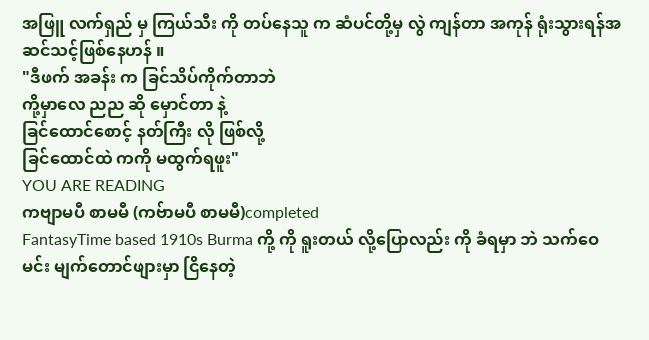အဖြူ လက်ရှည် မှ ကြယ်သီး ကို တပ်နေသူ က ဆံပင်တို့မှ လွဲ ကျန်တာ အကုန် ရုံးသွားရန်အဆင်သင့်ဖြစ်နေဟန် ။
"ဒီဖက် အခန်း က ခြင်သိပ်ကိုက်တာဘဲ
ကို့မှာလေ ညည ဆို မှောင်တာ နဲ့
ခြင်ထောင်စောင့် နတ်ကြီး လို ဖြစ်လို့
ခြင်ထောင်ထဲ ကကို မထွက်ရဖူး"
YOU ARE READING
ကဗျာမပီ စာမမီ (ကဗ်ာမပီ စာမမီ)completed
FantasyTime based 1910s Burma ကို့ ကို ရူးတယ် လို့ပြောလည်း ကို ခံရမှာ ဘဲ သက်ဝေ မင်း မျက်တောင်ဖျားမှာ ငြိနေတဲ့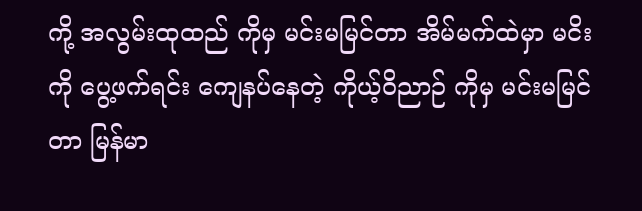ကို့ အလွမ်းထုထည် ကိုမှ မင်းမမြင်တာ အိမ်မက်ထဲမှာ မငိးကို ပွေ့ဖက်ရင်း ကျေနပ်နေတဲ့ ကိုယ့်ဝိညာဉ် ကိုမှ မင်းမမြင်တာ မြန်မာ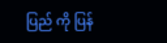ပြည် ကို ပြန်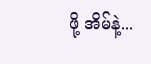ဖို့ အိမ်နဲ့...